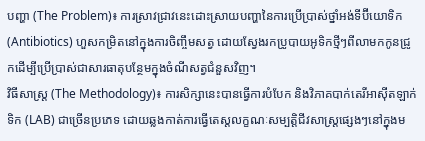បញ្ហា (The Problem)៖ ការស្រាវជ្រាវនេះដោះស្រាយបញ្ហានៃការប្រើប្រាស់ថ្នាំអង់ទីប៊ីយោទិក (Antibiotics) ហួសកម្រិតនៅក្នុងការចិញ្ចឹមសត្វ ដោយស្វែងរកប្រូបាយអូទិកថ្មីៗពីលាមកកូនជ្រូកដើម្បីប្រើប្រាស់ជាសារធាតុបន្ថែមក្នុងចំណីសត្វជំនួសវិញ។
វិធីសាស្ត្រ (The Methodology)៖ ការសិក្សានេះបានធ្វើការបំបែក និងវិភាគបាក់តេរីអាស៊ីតឡាក់ទិក (LAB) ជាច្រើនប្រភេទ ដោយឆ្លងកាត់ការធ្វើតេស្តលក្ខណៈសម្បត្តិជីវសាស្រ្តផ្សេងៗនៅក្នុងម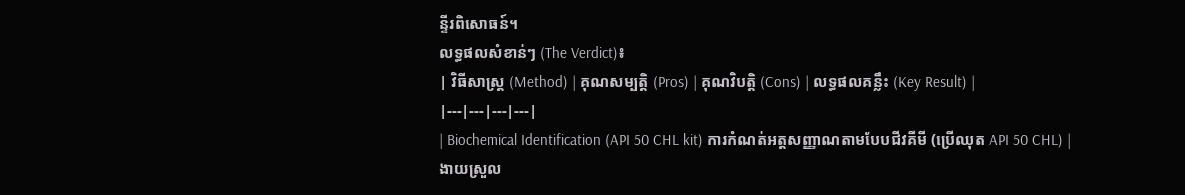ន្ទីរពិសោធន៍។
លទ្ធផលសំខាន់ៗ (The Verdict)៖
| វិធីសាស្ត្រ (Method) | គុណសម្បត្តិ (Pros) | គុណវិបត្តិ (Cons) | លទ្ធផលគន្លឹះ (Key Result) |
|---|---|---|---|
| Biochemical Identification (API 50 CHL kit) ការកំណត់អត្តសញ្ញាណតាមបែបជីវគីមី (ប្រើឈុត API 50 CHL) |
ងាយស្រួល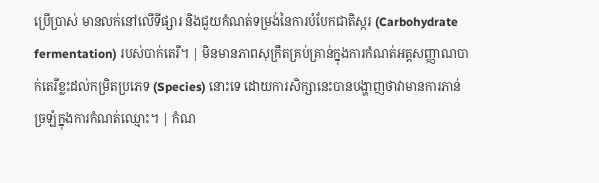ប្រើប្រាស់ មានលក់នៅលើទីផ្សារ និងជួយកំណត់ទម្រង់នៃការបំបែកជាតិស្ករ (Carbohydrate fermentation) របស់បាក់តេរី។ | មិនមានភាពសុក្រឹតគ្រប់គ្រាន់ក្នុងការកំណត់អត្តសញ្ញាណបាក់តេរីខ្លះដល់កម្រិតប្រភេទ (Species) នោះទេ ដោយការសិក្សានេះបានបង្ហាញថាវាមានការភាន់ច្រឡំក្នុងការកំណត់ឈ្មោះ។ | កំណ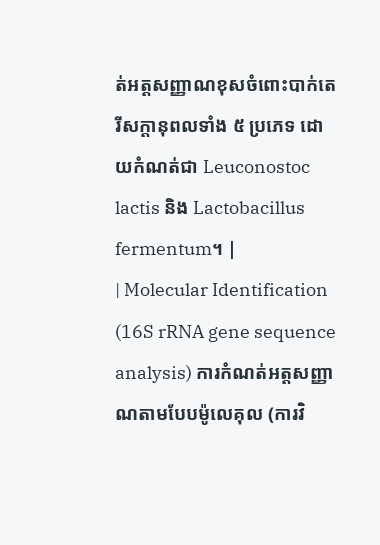ត់អត្តសញ្ញាណខុសចំពោះបាក់តេរីសក្តានុពលទាំង ៥ ប្រភេទ ដោយកំណត់ជា Leuconostoc lactis និង Lactobacillus fermentum។ |
| Molecular Identification (16S rRNA gene sequence analysis) ការកំណត់អត្តសញ្ញាណតាមបែបម៉ូលេគុល (ការវិ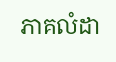ភាគលំដា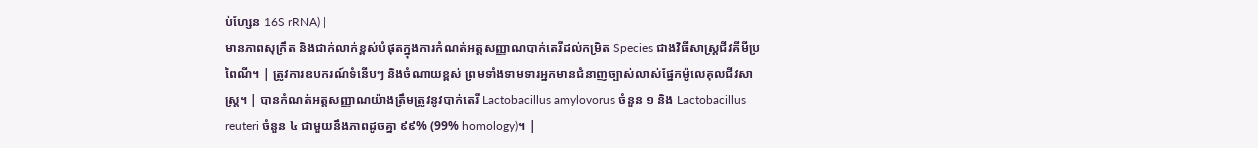ប់ហ្សែន 16S rRNA) |
មានភាពសុក្រឹត និងជាក់លាក់ខ្ពស់បំផុតក្នុងការកំណត់អត្តសញ្ញាណបាក់តេរីដល់កម្រិត Species ជាងវិធីសាស្ត្រជីវគីមីប្រពៃណី។ | ត្រូវការឧបករណ៍ទំនើបៗ និងចំណាយខ្ពស់ ព្រមទាំងទាមទារអ្នកមានជំនាញច្បាស់លាស់ផ្នែកម៉ូលេគុលជីវសាស្ត្រ។ | បានកំណត់អត្តសញ្ញាណយ៉ាងត្រឹមត្រូវនូវបាក់តេរី Lactobacillus amylovorus ចំនួន ១ និង Lactobacillus reuteri ចំនួន ៤ ជាមួយនឹងភាពដូចគ្នា ៩៩% (99% homology)។ |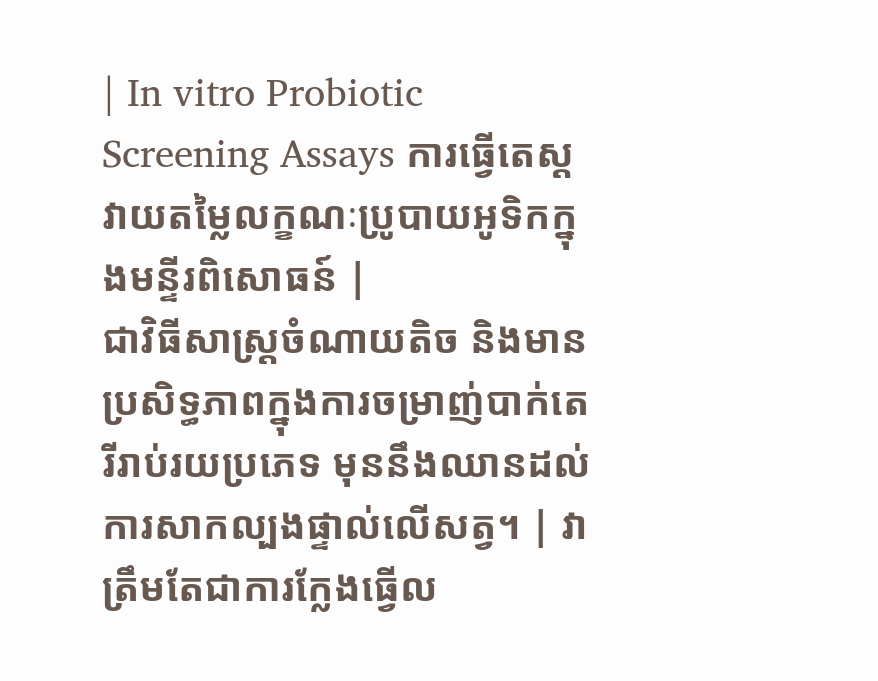| In vitro Probiotic Screening Assays ការធ្វើតេស្តវាយតម្លៃលក្ខណៈប្រូបាយអូទិកក្នុងមន្ទីរពិសោធន៍ |
ជាវិធីសាស្ត្រចំណាយតិច និងមានប្រសិទ្ធភាពក្នុងការចម្រាញ់បាក់តេរីរាប់រយប្រភេទ មុននឹងឈានដល់ការសាកល្បងផ្ទាល់លើសត្វ។ | វាត្រឹមតែជាការក្លែងធ្វើល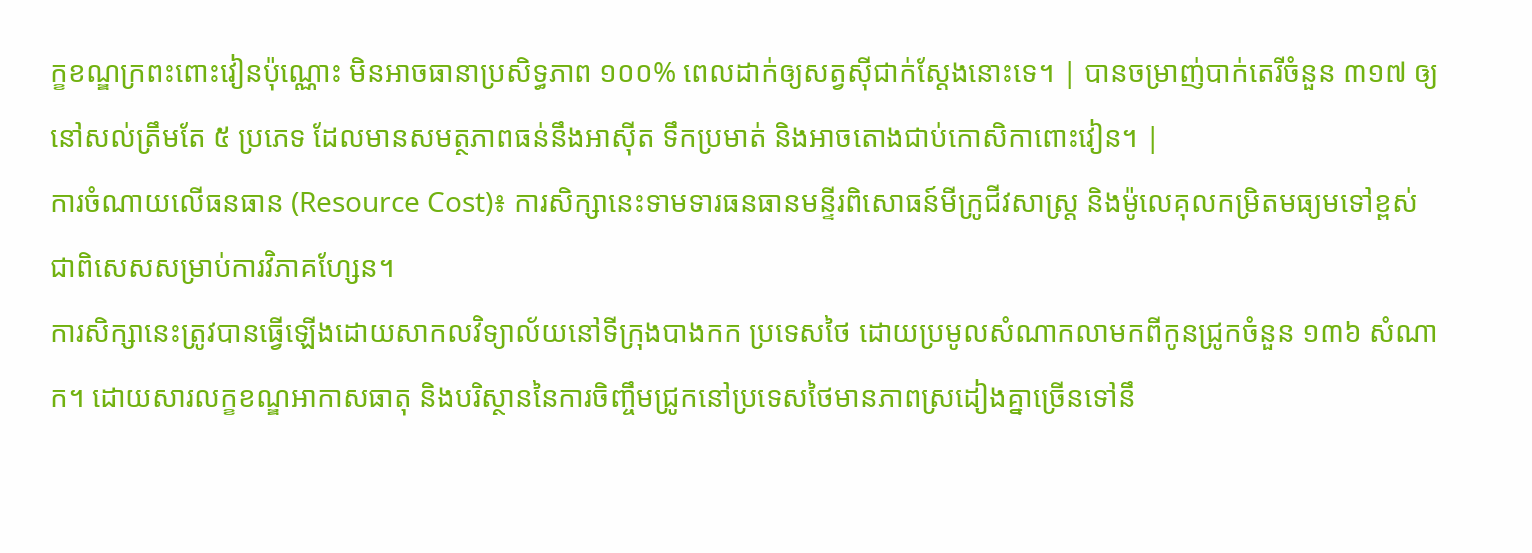ក្ខខណ្ឌក្រពះពោះវៀនប៉ុណ្ណោះ មិនអាចធានាប្រសិទ្ធភាព ១០០% ពេលដាក់ឲ្យសត្វស៊ីជាក់ស្តែងនោះទេ។ | បានចម្រាញ់បាក់តេរីចំនួន ៣១៧ ឲ្យនៅសល់ត្រឹមតែ ៥ ប្រភេទ ដែលមានសមត្ថភាពធន់នឹងអាស៊ីត ទឹកប្រមាត់ និងអាចតោងជាប់កោសិកាពោះវៀន។ |
ការចំណាយលើធនធាន (Resource Cost)៖ ការសិក្សានេះទាមទារធនធានមន្ទីរពិសោធន៍មីក្រូជីវសាស្ត្រ និងម៉ូលេគុលកម្រិតមធ្យមទៅខ្ពស់ ជាពិសេសសម្រាប់ការវិភាគហ្សែន។
ការសិក្សានេះត្រូវបានធ្វើឡើងដោយសាកលវិទ្យាល័យនៅទីក្រុងបាងកក ប្រទេសថៃ ដោយប្រមូលសំណាកលាមកពីកូនជ្រូកចំនួន ១៣៦ សំណាក។ ដោយសារលក្ខខណ្ឌអាកាសធាតុ និងបរិស្ថាននៃការចិញ្ចឹមជ្រូកនៅប្រទេសថៃមានភាពស្រដៀងគ្នាច្រើនទៅនឹ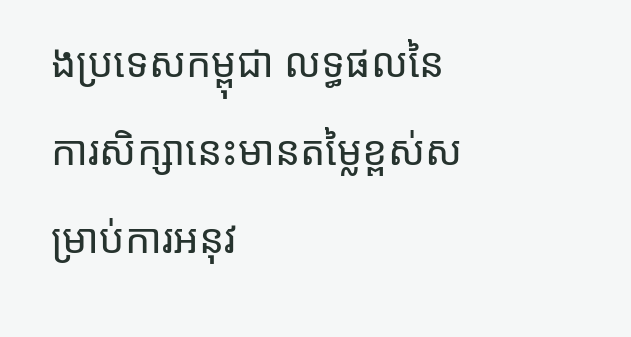ងប្រទេសកម្ពុជា លទ្ធផលនៃការសិក្សានេះមានតម្លៃខ្ពស់សម្រាប់ការអនុវ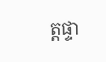ត្តផ្ទា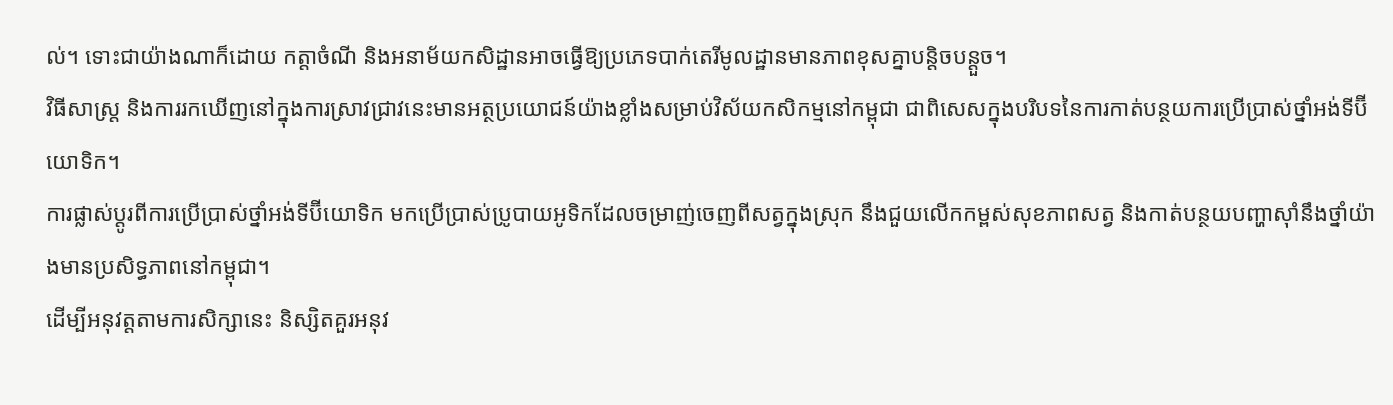ល់។ ទោះជាយ៉ាងណាក៏ដោយ កត្តាចំណី និងអនាម័យកសិដ្ឋានអាចធ្វើឱ្យប្រភេទបាក់តេរីមូលដ្ឋានមានភាពខុសគ្នាបន្តិចបន្តួច។
វិធីសាស្ត្រ និងការរកឃើញនៅក្នុងការស្រាវជ្រាវនេះមានអត្ថប្រយោជន៍យ៉ាងខ្លាំងសម្រាប់វិស័យកសិកម្មនៅកម្ពុជា ជាពិសេសក្នុងបរិបទនៃការកាត់បន្ថយការប្រើប្រាស់ថ្នាំអង់ទីប៊ីយោទិក។
ការផ្លាស់ប្តូរពីការប្រើប្រាស់ថ្នាំអង់ទីប៊ីយោទិក មកប្រើប្រាស់ប្រូបាយអូទិកដែលចម្រាញ់ចេញពីសត្វក្នុងស្រុក នឹងជួយលើកកម្ពស់សុខភាពសត្វ និងកាត់បន្ថយបញ្ហាស៊ាំនឹងថ្នាំយ៉ាងមានប្រសិទ្ធភាពនៅកម្ពុជា។
ដើម្បីអនុវត្តតាមការសិក្សានេះ និស្សិតគួរអនុវ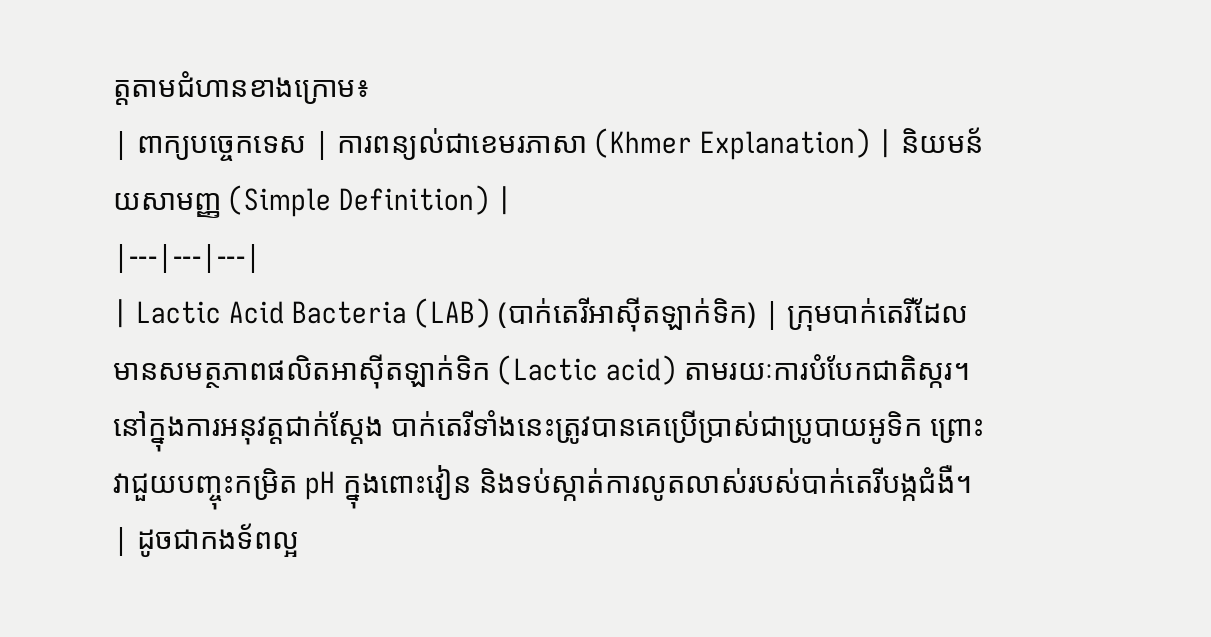ត្តតាមជំហានខាងក្រោម៖
| ពាក្យបច្ចេកទេស | ការពន្យល់ជាខេមរភាសា (Khmer Explanation) | និយមន័យសាមញ្ញ (Simple Definition) |
|---|---|---|
| Lactic Acid Bacteria (LAB) (បាក់តេរីអាស៊ីតឡាក់ទិក) | ក្រុមបាក់តេរីដែលមានសមត្ថភាពផលិតអាស៊ីតឡាក់ទិក (Lactic acid) តាមរយៈការបំបែកជាតិស្ករ។ នៅក្នុងការអនុវត្តជាក់ស្តែង បាក់តេរីទាំងនេះត្រូវបានគេប្រើប្រាស់ជាប្រូបាយអូទិក ព្រោះវាជួយបញ្ចុះកម្រិត pH ក្នុងពោះវៀន និងទប់ស្កាត់ការលូតលាស់របស់បាក់តេរីបង្កជំងឺ។ | ដូចជាកងទ័ពល្អ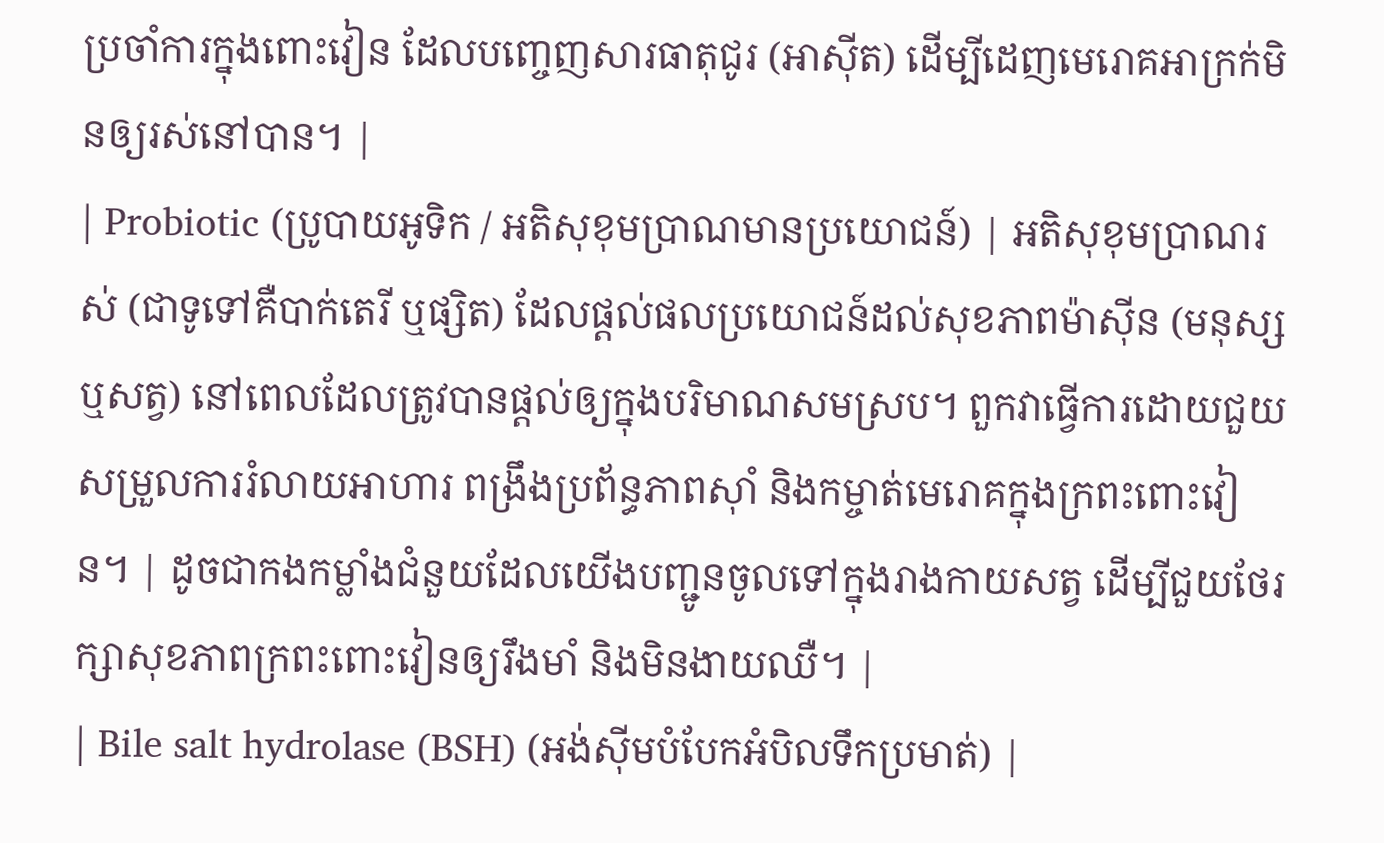ប្រចាំការក្នុងពោះវៀន ដែលបញ្ចេញសារធាតុជូរ (អាស៊ីត) ដើម្បីដេញមេរោគអាក្រក់មិនឲ្យរស់នៅបាន។ |
| Probiotic (ប្រូបាយអូទិក / អតិសុខុមប្រាណមានប្រយោជន៍) | អតិសុខុមប្រាណរស់ (ជាទូទៅគឺបាក់តេរី ឬផ្សិត) ដែលផ្តល់ផលប្រយោជន៍ដល់សុខភាពម៉ាស៊ីន (មនុស្ស ឬសត្វ) នៅពេលដែលត្រូវបានផ្តល់ឲ្យក្នុងបរិមាណសមស្រប។ ពួកវាធ្វើការដោយជួយសម្រួលការរំលាយអាហារ ពង្រឹងប្រព័ន្ធភាពស៊ាំ និងកម្ចាត់មេរោគក្នុងក្រពះពោះវៀន។ | ដូចជាកងកម្លាំងជំនួយដែលយើងបញ្ជូនចូលទៅក្នុងរាងកាយសត្វ ដើម្បីជួយថែរក្សាសុខភាពក្រពះពោះវៀនឲ្យរឹងមាំ និងមិនងាយឈឺ។ |
| Bile salt hydrolase (BSH) (អង់ស៊ីមបំបែកអំបិលទឹកប្រមាត់) |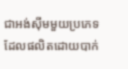ជាអង់ស៊ីមមួយប្រភេទដែលផលិតដោយបាក់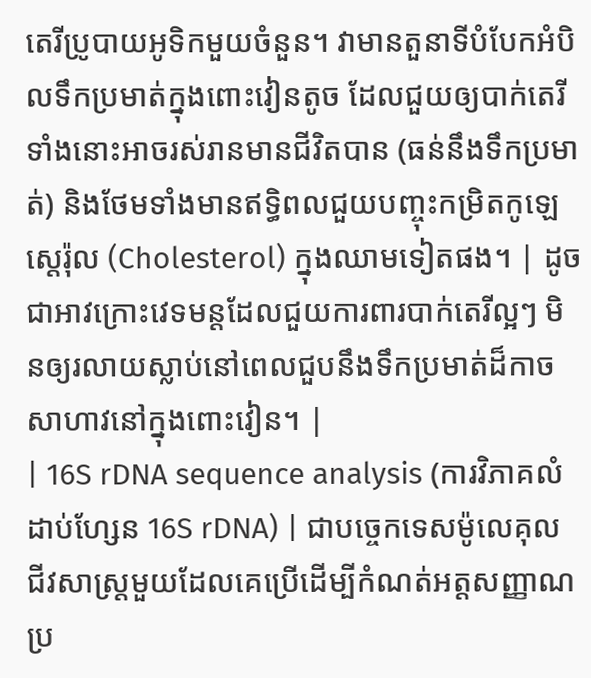តេរីប្រូបាយអូទិកមួយចំនួន។ វាមានតួនាទីបំបែកអំបិលទឹកប្រមាត់ក្នុងពោះវៀនតូច ដែលជួយឲ្យបាក់តេរីទាំងនោះអាចរស់រានមានជីវិតបាន (ធន់នឹងទឹកប្រមាត់) និងថែមទាំងមានឥទ្ធិពលជួយបញ្ចុះកម្រិតកូឡេស្តេរ៉ុល (Cholesterol) ក្នុងឈាមទៀតផង។ | ដូចជាអាវក្រោះវេទមន្តដែលជួយការពារបាក់តេរីល្អៗ មិនឲ្យរលាយស្លាប់នៅពេលជួបនឹងទឹកប្រមាត់ដ៏កាចសាហាវនៅក្នុងពោះវៀន។ |
| 16S rDNA sequence analysis (ការវិភាគលំដាប់ហ្សែន 16S rDNA) | ជាបច្ចេកទេសម៉ូលេគុលជីវសាស្ត្រមួយដែលគេប្រើដើម្បីកំណត់អត្តសញ្ញាណប្រ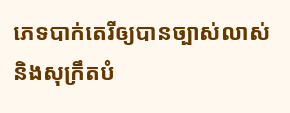ភេទបាក់តេរីឲ្យបានច្បាស់លាស់ និងសុក្រឹតបំ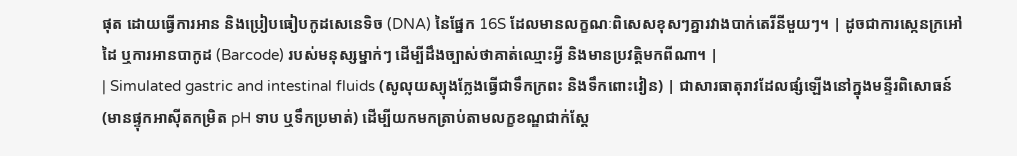ផុត ដោយធ្វើការអាន និងប្រៀបធៀបកូដសេនេទិច (DNA) នៃផ្នែក 16S ដែលមានលក្ខណៈពិសេសខុសៗគ្នារវាងបាក់តេរីនីមួយៗ។ | ដូចជាការស្កេនក្រអៅដៃ ឬការអានបាកូដ (Barcode) របស់មនុស្សម្នាក់ៗ ដើម្បីដឹងច្បាស់ថាគាត់ឈ្មោះអ្វី និងមានប្រវត្តិមកពីណា។ |
| Simulated gastric and intestinal fluids (សូលុយស្យុងក្លែងធ្វើជាទឹកក្រពះ និងទឹកពោះវៀន) | ជាសារធាតុរាវដែលផ្សំឡើងនៅក្នុងមន្ទីរពិសោធន៍ (មានផ្ទុកអាស៊ីតកម្រិត pH ទាប ឬទឹកប្រមាត់) ដើម្បីយកមកត្រាប់តាមលក្ខខណ្ឌជាក់ស្តែ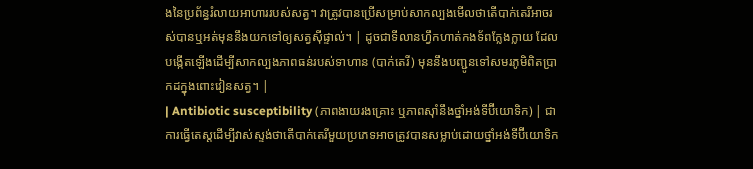ងនៃប្រព័ន្ធរំលាយអាហាររបស់សត្វ។ វាត្រូវបានប្រើសម្រាប់សាកល្បងមើលថាតើបាក់តេរីអាចរស់បានឬអត់មុននឹងយកទៅឲ្យសត្វស៊ីផ្ទាល់។ | ដូចជាទីលានហ្វឹកហាត់កងទ័ពក្លែងក្លាយ ដែលបង្កើតឡើងដើម្បីសាកល្បងភាពធន់របស់ទាហាន (បាក់តេរី) មុននឹងបញ្ជូនទៅសមរភូមិពិតប្រាកដក្នុងពោះវៀនសត្វ។ |
| Antibiotic susceptibility (ភាពងាយរងគ្រោះ ឬភាពស៊ាំនឹងថ្នាំអង់ទីប៊ីយោទិក) | ជាការធ្វើតេស្តដើម្បីវាស់ស្ទង់ថាតើបាក់តេរីមួយប្រភេទអាចត្រូវបានសម្លាប់ដោយថ្នាំអង់ទីប៊ីយោទិក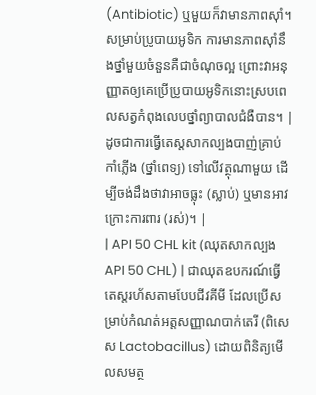(Antibiotic) ឬមួយក៏វាមានភាពស៊ាំ។ សម្រាប់ប្រូបាយអូទិក ការមានភាពស៊ាំនឹងថ្នាំមួយចំនួនគឺជាចំណុចល្អ ព្រោះវាអនុញ្ញាតឲ្យគេប្រើប្រូបាយអូទិកនោះស្របពេលសត្វកំពុងលេបថ្នាំព្យាបាលជំងឺបាន។ | ដូចជាការធ្វើតេស្តសាកល្បងបាញ់គ្រាប់កាំភ្លើង (ថ្នាំពេទ្យ) ទៅលើវត្ថុណាមួយ ដើម្បីចង់ដឹងថាវាអាចធ្លុះ (ស្លាប់) ឬមានអាវក្រោះការពារ (រស់)។ |
| API 50 CHL kit (ឈុតសាកល្បង API 50 CHL) | ជាឈុតឧបករណ៍ធ្វើតេស្តរហ័សតាមបែបជីវគីមី ដែលប្រើសម្រាប់កំណត់អត្តសញ្ញាណបាក់តេរី (ពិសេស Lactobacillus) ដោយពិនិត្យមើលសមត្ថ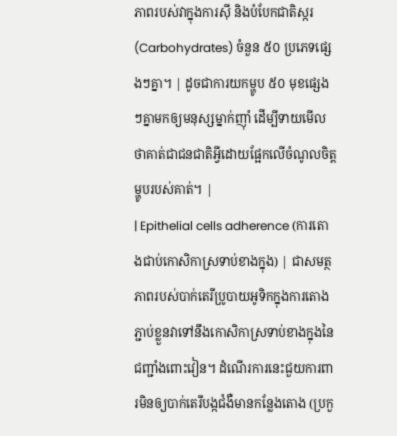ភាពរបស់វាក្នុងការស៊ី និងបំបែកជាតិស្ករ (Carbohydrates) ចំនួន ៥០ ប្រភេទផ្សេងៗគ្នា។ | ដូចជាការយកម្ហូប ៥០ មុខផ្សេងៗគ្នាមកឲ្យមនុស្សម្នាក់ញ៉ាំ ដើម្បីទាយមើលថាគាត់ជាជនជាតិអ្វីដោយផ្អែកលើចំណូលចិត្តម្ហូបរបស់គាត់។ |
| Epithelial cells adherence (ការតោងជាប់កោសិកាស្រទាប់ខាងក្នុង) | ជាសមត្ថភាពរបស់បាក់តេរីប្រូបាយអូទិកក្នុងការតោងភ្ជាប់ខ្លួនវាទៅនឹងកោសិកាស្រទាប់ខាងក្នុងនៃជញ្ជាំងពោះវៀន។ ដំណើរការនេះជួយការពារមិនឲ្យបាក់តេរីបង្កជំងឺមានកន្លែងតោង (ប្រកួ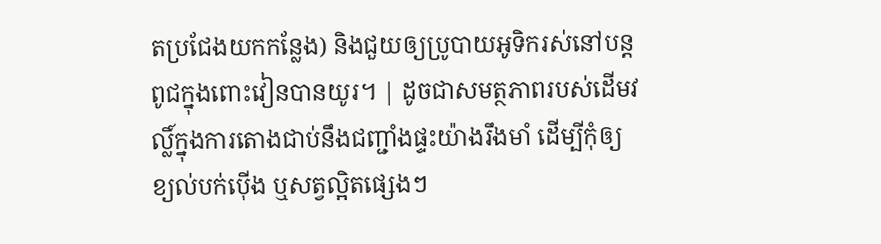តប្រជែងយកកន្លែង) និងជួយឲ្យប្រូបាយអូទិករស់នៅបន្តពូជក្នុងពោះវៀនបានយូរ។ | ដូចជាសមត្ថភាពរបស់ដើមវល្លិ៍ក្នុងការតោងជាប់នឹងជញ្ជាំងផ្ទះយ៉ាងរឹងមាំ ដើម្បីកុំឲ្យខ្យល់បក់ប៉ើង ឬសត្វល្អិតផ្សេងៗ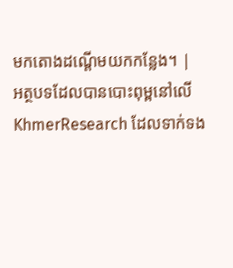មកតោងដណ្តើមយកកន្លែង។ |
អត្ថបទដែលបានបោះពុម្ពនៅលើ KhmerResearch ដែលទាក់ទង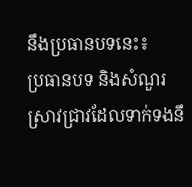នឹងប្រធានបទនេះ៖
ប្រធានបទ និងសំណួរស្រាវជ្រាវដែលទាក់ទងនឹ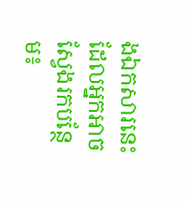ងឯកសារនេះ ដែលអ្នកអាចស្វែងរកបន្ថែម៖